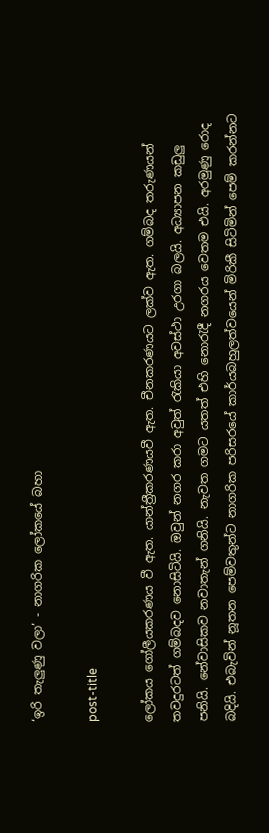‘ඉරි තැලුණු වලා’ - නාගරික ලෝකයේ බහා

post-title

ලෝකය ගෝලීයකරණය වී ඇත. යාන්ත්‍රීකරණයවී ඇත. චීනකරණයට ලක්ව ඇත. ගම්බද තරුණයන් තවදුරටත් ගම්බදව නොසිටියි. ඔවුන් නගර කරා අවුත් රැකියා අවස්ථා උරගා බලයි. අධ්‍යාපන කඩුලු පනියි. නේවාසිකව නවාතැන් ගනියි. නැවත ගමට යතත් එහි නොරැදී නගරය වෙතම එයි. අරමුණු රොද බදියි. එබැවින් නූතන පෙම්වතුන්ට නාගරික පරිසරයේ කාර්යබහුලත්වයෙන් මිරිකී සිටිමින් පෙම් කරන්නට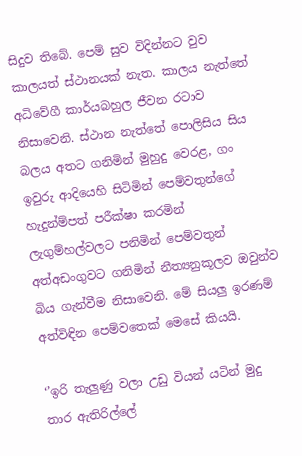සිදුව තිබේ. පෙම් සුව විදින්නට වුව කාලයත් ස්ථානයක් නැත. කාලය නැත්තේ අධිවේගී කාර්යබහුල ජීවන රටාව නිසාවෙනි. ස්ථාන නැත්තේ පොලිසිය සිය බලය අතට ගනිමින් මුහුදු වෙරළ, ගං ඉවුරු ආදියෙහි සිටිමින් පෙම්වතුන්ගේ හැදුන්ම්පත් පරීක්ෂා කරමින් ලැගුම්හල්වලට පනිමින් පෙම්වතුන් අත්අඩංගුවට ගනිමින් නීත්‍යනුකූලව ඔවුන්ව බිය ගැන්වීම නිසාවෙනි. මේ සියලු ඉරණම් අත්විඳින පෙම්වතෙක් මෙසේ කියයි.

‘’ඉරි තැලුණු වලා උඩු වියන් යටින් මුදු තාර ඇතිරිල්ලේ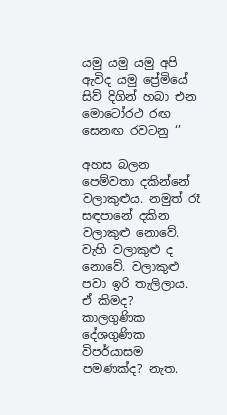යමු යමු යමු අපි ඇවිද යමු ප්‍රේමියේ
සිව් දිගින් හබා එන මොටෝරථ රඟ සෙනඟ රවටනු ‘’

අහස බලන පෙම්වතා දකින්නේ වලාකුළුය. නමුත් රෑ සඳපානේ දකින වලාකුළු නොවේ. වැහි වලාකුළු ද නොවේ. වලාකුළු පවා ඉරි තැලිලාය. ඒ කිමද? කාලගුණික දේශගුණික විපර්යාසම පමණක්ද? නැත.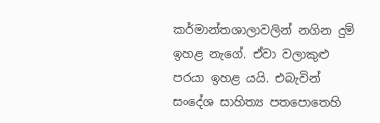කර්මාන්තශාලාවලින් නගින දුම් ඉහළ නැගේ. ඒවා වලාකුළු පරයා ඉහළ යයි. එබැවින් සංදේශ සාහිත්‍ය පතපොතෙහි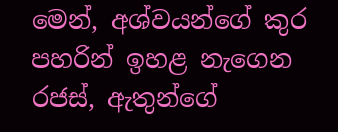මෙන්, අශ්වයන්ගේ කුර පහරින් ඉහළ නැගෙන රජස්, ඇතුන්ගේ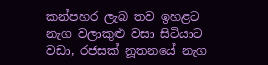කන්පහර ලැබ තව ඉහළට නැග වලාකුළු වසා සිටියාට වඩා, රජසක් නූතනයේ නැග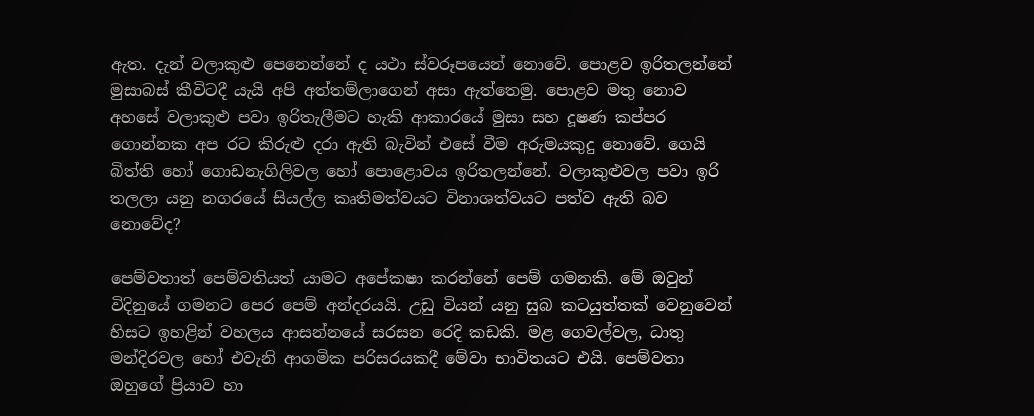ඇත. දැන් වලාකුළු පෙනෙන්නේ ද යථා ස්වරූපයෙන් නොවේ. පොළව ඉරිතලන්නේ මුසාබස් කීවිටදී යැයි අපි අත්තම්ලාගෙන් අසා ඇත්තෙමු. පොළව මතු නොව අහසේ වලාකුළු පවා ඉරිතැලීමට හැකි ආකාරයේ මුසා සහ දූෂණ කප්පර ගොන්නක අප රට කිරුළු දරා ඇති බැවින් එසේ වීම අරුමයකුදු නොවේ. ගෙයි බිත්ති හෝ ගොඩනැගිලිවල හෝ පොළොවය ඉරිතලන්නේ. වලාකුළුවල පවා ඉරි තලලා යනු නගරයේ සියල්ල කෘතිමත්වයට විනාශත්වයට පත්ව ඇති බව නොවේද?

පෙම්වතාත් පෙම්වතියත් යාමට අපේකෂා කරන්නේ පෙම් ගමනකි. මේ ඔවුන් විදිනුයේ ගමනට පෙර පෙම් අන්දරයයි. උඩු වියන් යනු සුබ කටයුත්තක් වෙනුවෙන් හිසට ඉහළින් වහලය ආසන්නයේ සරසන රෙදි කඩකි. මළ ගෙවල්වල, ධාතු මන්දිරවල හෝ එවැනි ආගමික පරිසරයකදී මේවා භාවිතයට එයි. පෙම්වතා ඔහුගේ ප්‍රියාව හා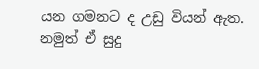යන ගමනට ද උඩු වියන් ඇත. නමුත් ඒ සුදු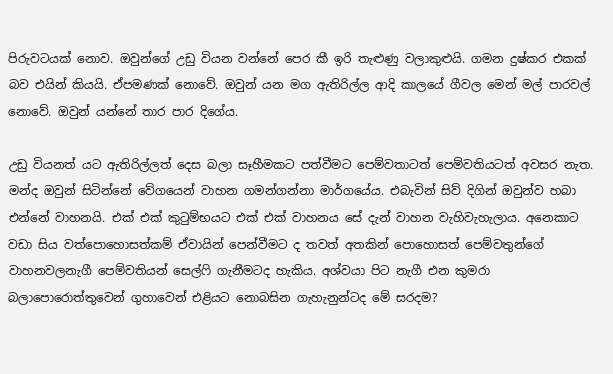පිරුවටයක් නොව. ඔවුන්ගේ උඩු වියන වන්නේ පෙර කී ඉරි තැළුණු වලාකුළුයි. ගමන දුෂ්කර එකක් බව එයින් කියයි. ඒපමණක් නොවේ. ඔවුන් යන මග ඇතිරිල්ල ආදි කාලයේ ගීවල මෙන් මල් පාරවල් නොවේ. ඔවුන් යන්නේ තාර පාර දිගේය.

උඩු වියනත් යට ඇතිරිල්ලත් දෙස බලා සෑහීමකට පත්වීමට පෙම්වතාටත් පෙම්වතියටත් අවසර නැත. මන්ද ඔවුන් සිටින්නේ වේගයෙන් වාහන ගමන්ගන්නා මාර්ගයේය. එබැවින් සිව් දිගින් ඔවුන්ව හබා එන්නේ වාහනයි. එක් එක් කුටුම්භයට එක් එක් වාහනය සේ දැන් වාහන වැහිවැහැලාය. අනෙකාට වඩා සිය වත්පොහොසත්කම් ඒවායින් පෙන්වීමට ද තවත් අතකින් පොහොසත් පෙම්වතුන්ගේ වාහනවලනැගී පෙම්වතියන් සෙල්ෆි ගැනීමටද හැකිය. අශ්වයා පිට නැගී එන කුමරා බලාපොරොත්තුවෙන් ගුහාවෙන් එළියට නොබසින ගැහැනුන්ටද මේ සරදම?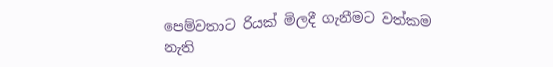පෙම්වතාට රියක් මිලදී ගැනීමට වත්කම නැති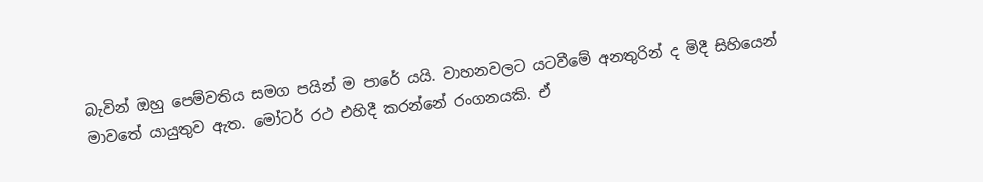බැවින් ඔහු පෙම්වතිය සමග පයින් ම පාරේ යයි. වාහනවලට යටවීමේ අනතුරින් ද මිදී සිහියෙන් මාවතේ යායුතුව ඇත. මෝටර් රථ එහිදී කරන්නේ රංගනයකි. ඒ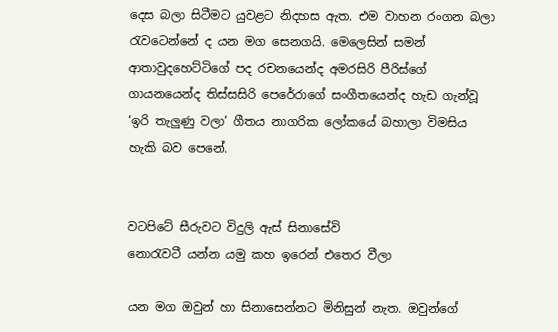දෙස බලා සිටීමට යුවළට නිදහස ඇත. එම වාහන රංගන බලා රැවටෙන්නේ ද යන මග සෙනගයි. මෙලෙසින් සමන් ආතාවුදහෙට්ටිගේ පද රචනයෙන්ද අමරසිරි පීරිස්ගේ ගායනයෙන්ද තිස්සසිරි පෙරේරාගේ සංගීතයෙන්ද හැඩ ගැන්වූ ‘ඉරි තැලුණු වලා’ ගීතය නාගරික ලෝකයේ බහාලා විමසිය හැකි බව පෙනේ.


වටපිටේ සීරුවට විදුලි ඇස් සිනාසේවි
නොරැවටී යන්න යමු කහ ඉරෙන් එතෙර වීලා

යන මග ඔවුන් හා සිනාසෙන්නට මිනිසුන් නැත. ඔවුන්ගේ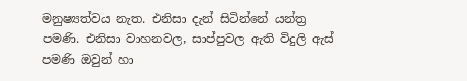මනුෂ්‍යත්වය නැත. එනිසා දැන් සිටින්නේ යන්ත්‍ර පමණි. එනිසා වාහනවල, සාප්පුවල ඇති විදුලි ඇස් පමණි ඔවුන් හා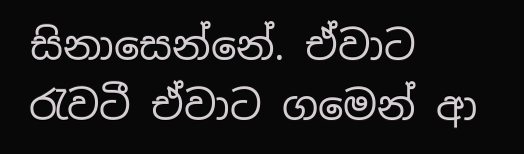සිනාසෙන්නේ. ඒවාට රැවටී ඒවාට ගමෙන් ආ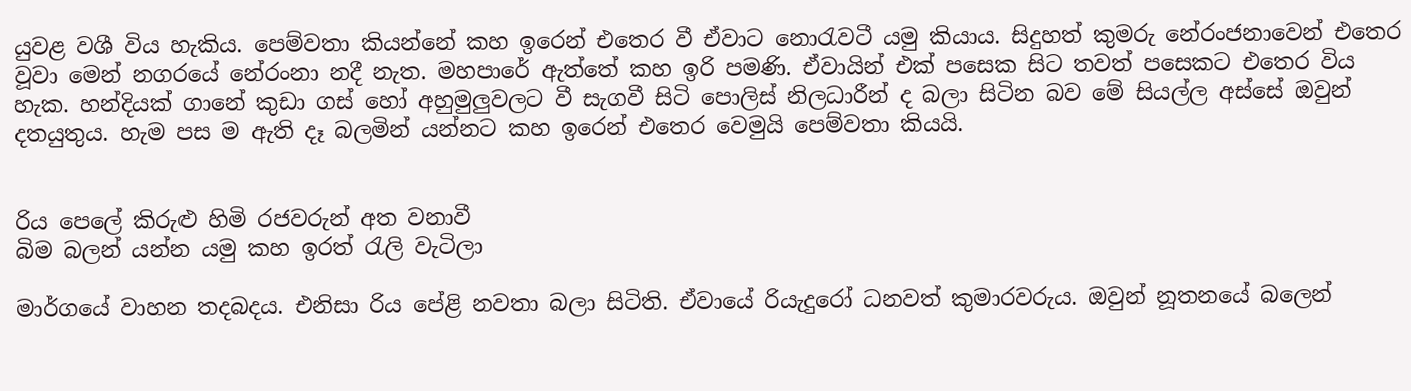යුවළ වශී විය හැකිය. පෙම්වතා කියන්නේ කහ ඉරෙන් එතෙර වී ඒවාට නොරැවටී යමු කියාය. සිදුහත් කුමරු නේරංජනාවෙන් එතෙර වූවා මෙන් නගරයේ නේරංනා නදී නැත. මහපාරේ ඇත්තේ කහ ඉරි පමණි. ඒවායින් එක් පසෙක සිට තවත් පසෙකට එතෙර විය හැක. හන්දියක් ගානේ කුඩා ගස් හෝ අහුමුලුවලට වී සැගවී සිටි පොලිස් නිලධාරීන් ද බලා සිටින බව මේ සියල්ල අස්සේ ඔවුන් දතයුතුය. හැම පස ම ඇති දෑ බලමින් යන්නට කහ ඉරෙන් එතෙර වෙමුයි පෙම්වතා කියයි.


රිය පෙලේ කිරුළු හිමි රජවරුන් අත වනාවී
බිම බලන් යන්න යමු කහ ඉරත් රැලි වැටිලා

මාර්ගයේ වාහන තදබදය. එනිසා රිය පේළි නවතා බලා සිටිති. ඒවායේ රියැදුරෝ ධනවත් කුමාරවරුය. ඔවුන් නූතනයේ බලෙන්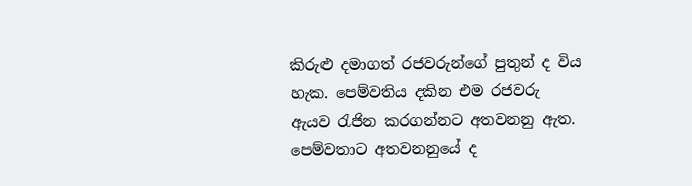කිරුළු දමාගත් රජවරුන්ගේ පුතුන් ද විය හැක. පෙම්වතිය දකින එම රජවරු ඇයව රැජින කරගන්නට අතවනනු ඇත. පෙම්වතාට අතවනනුයේ ද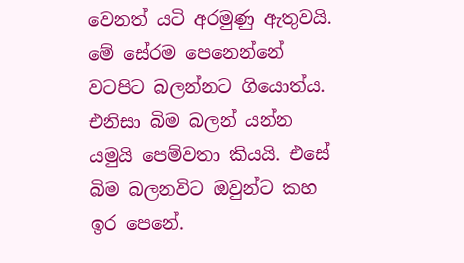වෙනත් යටි අරමුණු ඇතුවයි. මේ සේරම පෙනෙන්නේ වටපිට බලන්නට ගියොත්ය. එනිසා බිම බලන් යන්න යමුයි පෙම්වතා කියයි. එසේ බිම බලනවිට ඔවුන්ට කහ ඉර පෙනේ.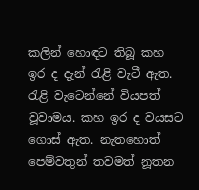කලින් හොඳට තිබූ කහ ඉර ද දැන් රැළි වැටී ඇත. රැළි වැටෙන්නේ වියපත් වූවාමය. කහ ඉර ද වයසට ගොස් ඇත. නැතහොත් පෙම්වතුන් තවමත් නූතන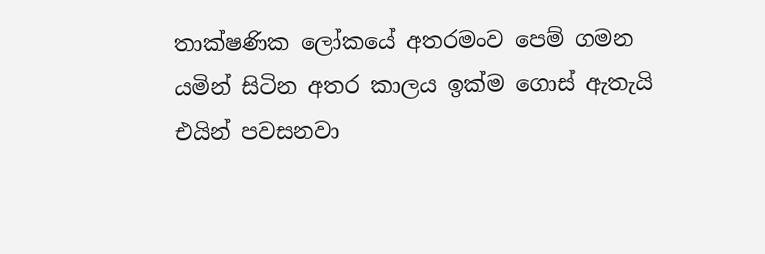තාක්ෂණික ලෝකයේ අතරමංව පෙම් ගමන යමින් සිටින අතර කාලය ඉක්ම ගොස් ඇතැයි එයින් පවසනවා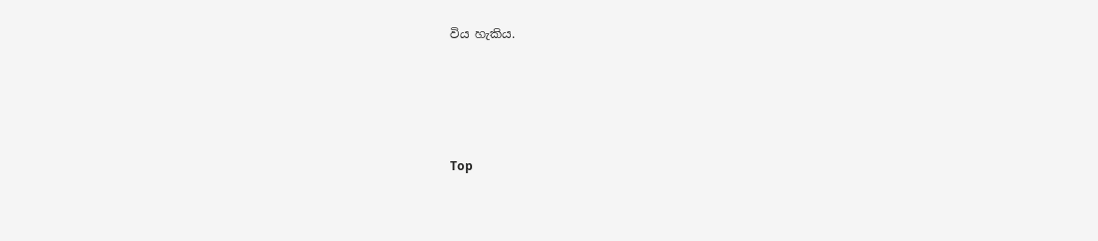විය හැකිය.





Top